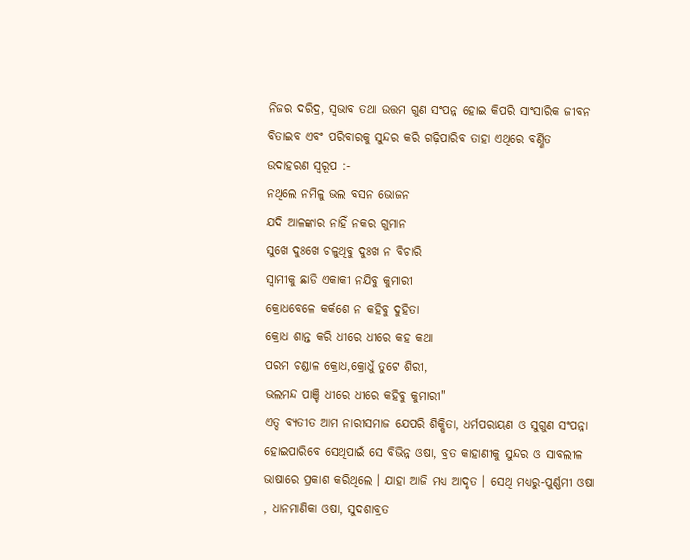ନିଜର ଦରିଦ୍ର, ସ୍ବଭାବ ତଥା ଉତ୍ତମ ଗୁଣ ସଂପନ୍ନ ହୋଇ କିପରି ସାଂସାରିକ ଜୀବନ ବିତାଇବ ଏବଂ ପରିବାରକୁ ସୁନ୍ଦର କରି ଗଢ଼ିପାରିବ ତାହା ଏଥିରେ ବର୍ଣ୍ଣିତ
ଉଦାହରଣ ସ୍ବରୂପ :-
ନଥିଲେ ନମିଳୁ ଭଲ ବସନ ଭୋଜନ
ଯଦି ଆଳଙ୍କାର ନାହିଁ ନକର ଗୁମାନ
ସୁଖେ ଦୁଃଖେ ଚଳୁଥିବୁ ଦୁଃଖ ନ ବିଚାରି
ସ୍ବାମୀକୁ ଛାଡି ଏକାକୀ ନଯିବୁ କୁମାରୀ
କ୍ରୋଧବେଳେ କର୍କଶେ ନ କହିବୁ ଦୁହିତା
କ୍ରୋଧ ଶାନ୍ତ କରି ଧୀରେ ଧୀରେ କହ କଥା
ପରମ ଚଣ୍ଡାଳ କ୍ରୋଧ,କ୍ରୋଧୁଁ ତୁଟେ ଶିରୀ,
ଭଲମନ୍ଦ ପାଞ୍ଚି ଧୀରେ ଧୀରେ କହିବୁ କୁମାରୀ"
ଏତ୍ଦ ବ୍ୟତୀତ ଆମ ନାରୀସମାଜ ଯେପରି ଶିକ୍ଷିତା, ଧର୍ମପରାୟଣ ଓ ସୁଗୁଣ ସଂପନ୍ନା ହୋଇପାରିବେ ସେଥିପାଇଁ ସେ ବିଭିନ୍ନ ଓଷା, ବ୍ରତ କାହାଣୀକୁ ସୁନ୍ଦର ଓ ସାବଲୀଳ ଭାଷାରେ ପ୍ରକାଶ କରିଥିଲେ । ଯାହା ଆଜି ମଧ୍ୟ ଆଦୃତ । ସେଥି ମଧ୍ୟରୁ-ପୁର୍ଣ୍ଣମୀ ଓଷା , ଧାନମାଣିକା ଓଷା, ସୁଦଶାବ୍ରତ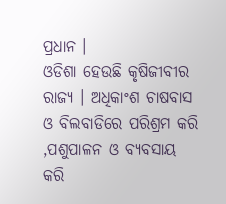ପ୍ରଧାନ ।
ଓଡିଶା ହେଉଛି କୃଷିଜୀବୀର ରାଜ୍ୟ । ଅଧିକାଂଶ ଚାଷବାସ ଓ ବିଲବାଡିରେ ପରିଶ୍ରମ କରି ,ପଶୁପାଳନ ଓ ବ୍ୟବସାୟ କରି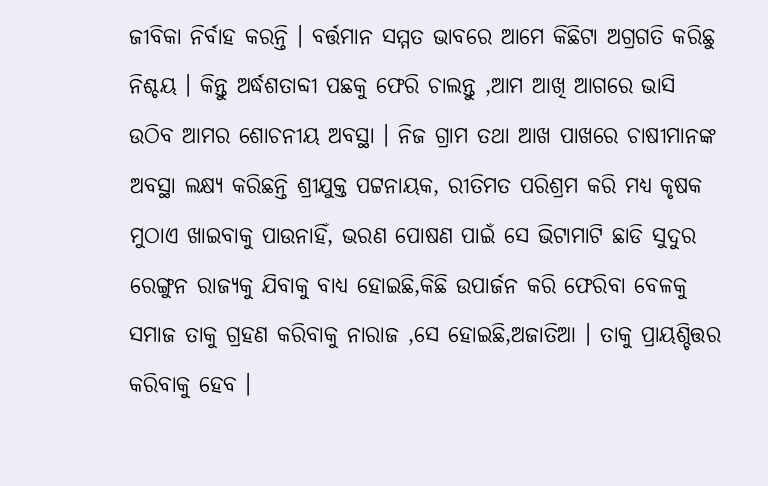ଜୀବିକା ନିର୍ବାହ କରନ୍ତି । ବର୍ତ୍ତମାନ ସମ୍ମତ ଭାବରେ ଆମେ କିଛିଟା ଅଗ୍ରଗତି କରିଛୁ ନିଶ୍ଚୟ । କିନ୍ତୁ ଅର୍ଦ୍ଧଶତାବ୍ଦୀ ପଛକୁ ଫେରି ଚାଲନ୍ତୁ ,ଆମ ଆଖି ଆଗରେ ଭାସି ଉଠିବ ଆମର ଶୋଚନୀୟ ଅବସ୍ଥା । ନିଜ ଗ୍ରାମ ତଥା ଆଖ ପାଖରେ ଚାଷୀମାନଙ୍କ ଅବସ୍ଥା ଲକ୍ଷ୍ୟ କରିଛନ୍ତି ଶ୍ରୀଯୁକ୍ତ ପଟ୍ଟନାୟକ, ରୀତିମତ ପରିଶ୍ରମ କରି ମଧ୍ୟ କୃଷକ ମୁଠାଏ ଖାଇବାକୁ ପାଉନାହିଁ, ଭରଣ ପୋଷଣ ପାଇଁ ସେ ଭିଟାମାଟି ଛାଡି ସୁଦୁର ରେଙ୍ଗୁନ ରାଜ୍ୟକୁ ଯିବାକୁ ବାଧ୍ୟ ହୋଇଛି,କିଛି ଉପାର୍ଜନ କରି ଫେରିବା ବେଳକୁ ସମାଜ ତାକୁ ଗ୍ରହଣ କରିବାକୁ ନାରାଜ ,ସେ ହୋଇଛି,ଅଜାତିଆ । ତାକୁ ପ୍ରାୟଶ୍ଚିତ୍ତର କରିବାକୁ ହେବ ।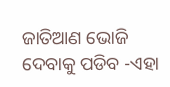ଜାତିଆଣ ଭୋଜି ଦେବାକୁ ପଡିବ -ଏହା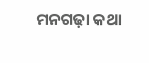ମନଗଢ଼ା କଥା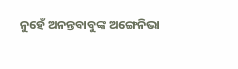ନୁହେଁ ଅନନ୍ତବାବୁଙ୍କ ଅଙ୍ଗେନିଭା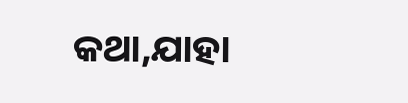କଥା,ଯାହା